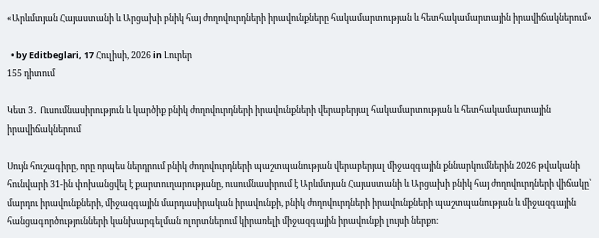«Արևմտյան Հայաստանի և Արցախի բնիկ հայ ժողովուրդների իրավունքները հակամարտության և հետհակամարտային իրավիճակներում»

  • by Editbeglari, 17 Հուլիսի, 2026 in Լուրեր
155 դիտում

Կետ 3․ Ուսումնասիրություն և կարծիք բնիկ ժողովուրդների իրավունքների վերաբերյալ հակամարտության և հետհակամարտային իրավիճակներում

Սույն հուշագիրը, որը որպես ներդրում բնիկ ժողովուրդների պաշտպանության վերաբերյալ միջազգային քննարկումներին 2026 թվականի հունվարի 31-ին փոխանցվել է քարտուղարությանը, ուսումնասիրում է Արևմտյան Հայաստանի և Արցախի բնիկ հայ ժողովուրդների վիճակը՝ մարդու իրավունքների, միջազգային մարդասիրական իրավունքի, բնիկ ժողովուրդների իրավունքների պաշտպանության և միջազգային հանցագործությունների կանխարգելման ոլորտներում կիրառելի միջազգային իրավունքի լույսի ներքո։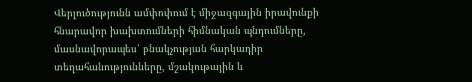Վերլուծությունն ամփոփում է միջազգային իրավունքի հնարավոր խախտումների հիմնական պնդումները, մասնավորապես՝ բնակչության հարկադիր տեղահանությունները, մշակութային և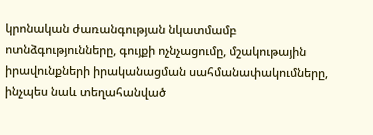կրոնական ժառանգության նկատմամբ ոտնձգությունները, գույքի ոչնչացումը, մշակութային իրավունքների իրականացման սահմանափակումները, ինչպես նաև տեղահանված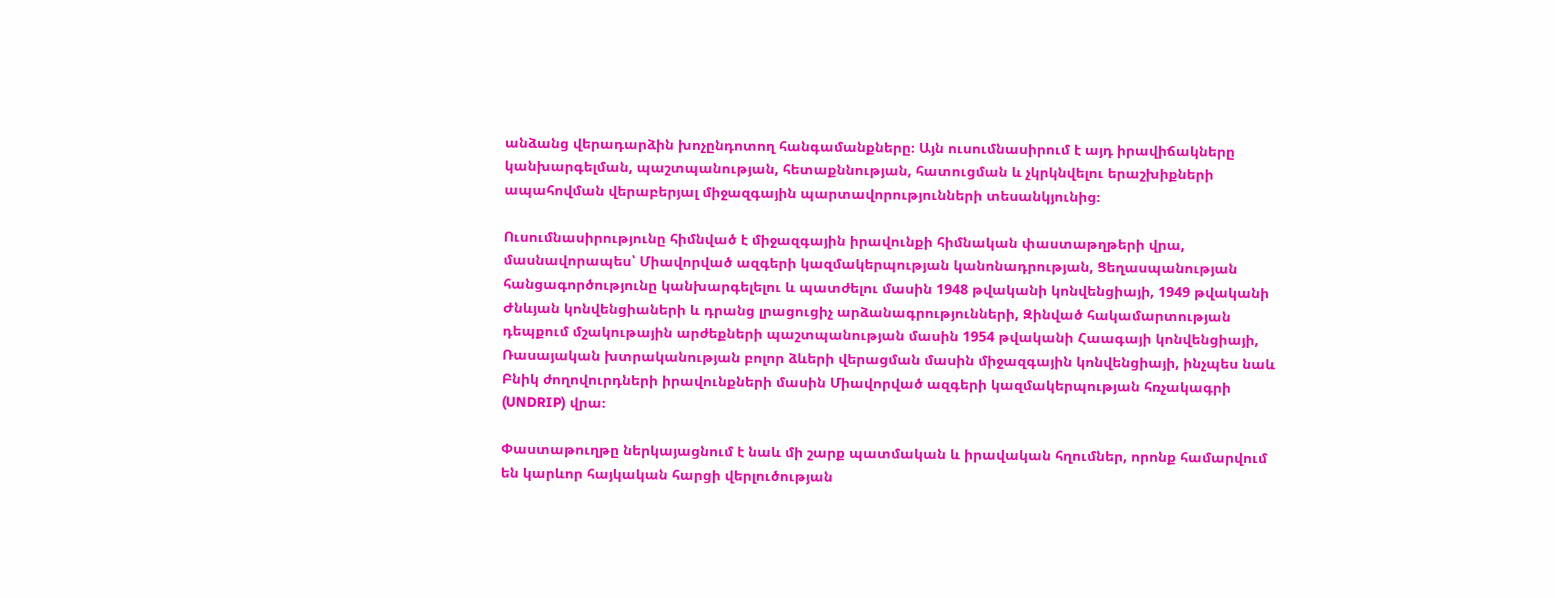անձանց վերադարձին խոչընդոտող հանգամանքները։ Այն ուսումնասիրում է այդ իրավիճակները կանխարգելման, պաշտպանության, հետաքննության, հատուցման և չկրկնվելու երաշխիքների ապահովման վերաբերյալ միջազգային պարտավորությունների տեսանկյունից։

Ուսումնասիրությունը հիմնված է միջազգային իրավունքի հիմնական փաստաթղթերի վրա, մասնավորապես՝ Միավորված ազգերի կազմակերպության կանոնադրության, Ցեղասպանության հանցագործությունը կանխարգելելու և պատժելու մասին 1948 թվականի կոնվենցիայի, 1949 թվականի Ժնևյան կոնվենցիաների և դրանց լրացուցիչ արձանագրությունների, Զինված հակամարտության դեպքում մշակութային արժեքների պաշտպանության մասին 1954 թվականի Հաագայի կոնվենցիայի, Ռասայական խտրականության բոլոր ձևերի վերացման մասին միջազգային կոնվենցիայի, ինչպես նաև Բնիկ ժողովուրդների իրավունքների մասին Միավորված ազգերի կազմակերպության հռչակագրի (UNDRIP) վրա։

Փաստաթուղթը ներկայացնում է նաև մի շարք պատմական և իրավական հղումներ, որոնք համարվում են կարևոր հայկական հարցի վերլուծության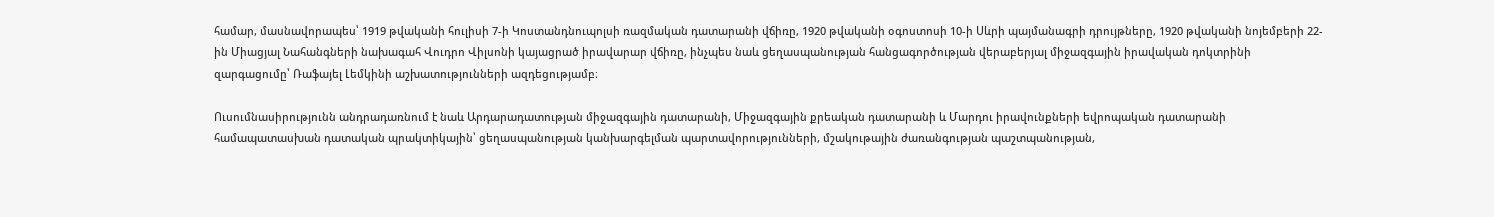համար, մասնավորապես՝ 1919 թվականի հուլիսի 7-ի Կոստանդնուպոլսի ռազմական դատարանի վճիռը, 1920 թվականի օգոստոսի 10-ի Սևրի պայմանագրի դրույթները, 1920 թվականի նոյեմբերի 22-ին Միացյալ Նահանգների նախագահ Վուդրո Վիլսոնի կայացրած իրավարար վճիռը, ինչպես նաև ցեղասպանության հանցագործության վերաբերյալ միջազգային իրավական դոկտրինի զարգացումը՝ Ռաֆայել Լեմկինի աշխատությունների ազդեցությամբ։

Ուսումնասիրությունն անդրադառնում է նաև Արդարադատության միջազգային դատարանի, Միջազգային քրեական դատարանի և Մարդու իրավունքների եվրոպական դատարանի համապատասխան դատական պրակտիկային՝ ցեղասպանության կանխարգելման պարտավորությունների, մշակութային ժառանգության պաշտպանության,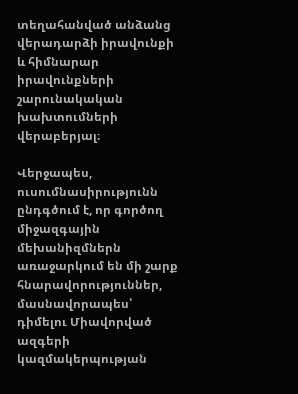տեղահանված անձանց վերադարձի իրավունքի և հիմնարար իրավունքների շարունակական խախտումների վերաբերյալ։

Վերջապես, ուսումնասիրությունն ընդգծում է, որ գործող միջազգային մեխանիզմներն առաջարկում են մի շարք հնարավորություններ, մասնավորապես՝ դիմելու Միավորված ազգերի կազմակերպության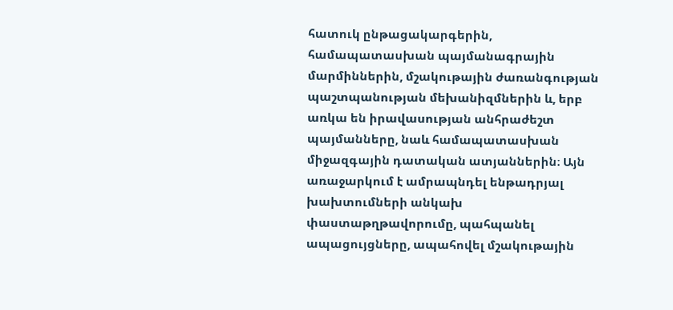հատուկ ընթացակարգերին, համապատասխան պայմանագրային մարմիններին, մշակութային ժառանգության պաշտպանության մեխանիզմներին և, երբ առկա են իրավասության անհրաժեշտ պայմանները, նաև համապատասխան միջազգային դատական ատյաններին։ Այն առաջարկում է ամրապնդել ենթադրյալ խախտումների անկախ փաստաթղթավորումը, պահպանել ապացույցները, ապահովել մշակութային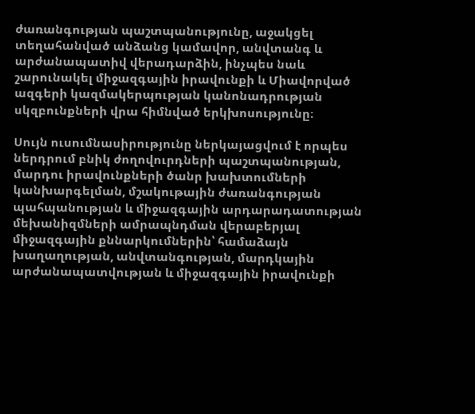ժառանգության պաշտպանությունը, աջակցել տեղահանված անձանց կամավոր, անվտանգ և արժանապատիվ վերադարձին, ինչպես նաև շարունակել միջազգային իրավունքի և Միավորված ազգերի կազմակերպության կանոնադրության սկզբունքների վրա հիմնված երկխոսությունը։

Սույն ուսումնասիրությունը ներկայացվում է որպես ներդրում բնիկ ժողովուրդների պաշտպանության, մարդու իրավունքների ծանր խախտումների կանխարգելման, մշակութային ժառանգության պահպանության և միջազգային արդարադատության մեխանիզմների ամրապնդման վերաբերյալ միջազգային քննարկումներին՝ համաձայն խաղաղության, անվտանգության, մարդկային արժանապատվության և միջազգային իրավունքի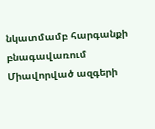նկատմամբ հարգանքի բնագավառում Միավորված ազգերի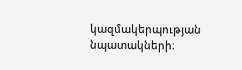կազմակերպության նպատակների։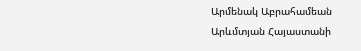Արմենակ Աբրահամեան
Արևմտյան Հայաստանի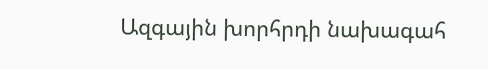Ազգային խորհրդի նախագահ